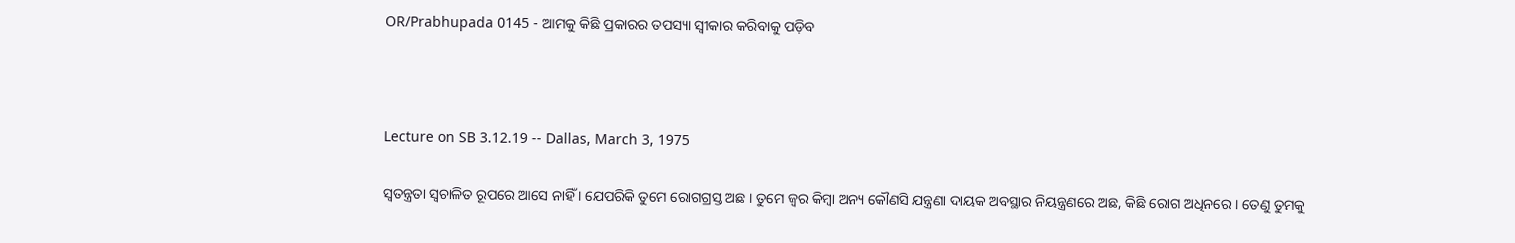OR/Prabhupada 0145 - ଆମକୁ କିଛି ପ୍ରକାରର ତପସ୍ୟା ସ୍ଵୀକାର କରିବାକୁ ପଡ଼ିବ



Lecture on SB 3.12.19 -- Dallas, March 3, 1975

ସ୍ଵତନ୍ତ୍ରତା ସ୍ଵଚାଳିତ ରୂପରେ ଆସେ ନାହିଁ । ଯେପରିକି ତୁମେ ରୋଗଗ୍ରସ୍ତ ଅଛ । ତୁମେ ଜ୍ଵର କିମ୍ଵା ଅନ୍ୟ କୌଣସି ଯନ୍ତ୍ରଣା ଦାୟକ ଅବସ୍ଥାର ନିୟନ୍ତ୍ରଣରେ ଅଛ, କିଛି ରୋଗ ଅଧିନରେ । ତେଣୁ ତୁମକୁ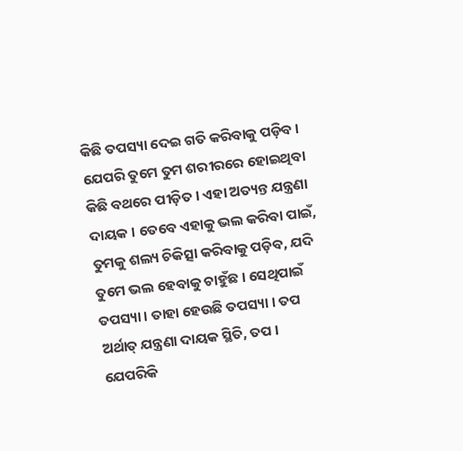କିଛି ତପସ୍ୟା ଦେଇ ଗତି କରିବାକୁ ପଡ଼ିବ । ଯେପରି ତୁମେ ତୁମ ଶରୀରରେ ହୋଇଥିବା କିଛି ବଥରେ ପୀଡ଼ିତ । ଏହା ଅତ୍ୟନ୍ତ ଯନ୍ତ୍ରଣା ଦାୟକ । ତେବେ ଏହାକୁ ଭଲ କରିବା ପାଇଁ, ତୁମକୁ ଶଲ୍ୟ ଚିକିତ୍ସା କରିବାକୁ ପଡ଼ିବ, ଯଦି ତୁମେ ଭଲ ହେବାକୁ ଚାହୁଁଛ । ସେଥିପାଇଁ ତପସ୍ୟା । ତାହା ହେଉଛି ତପସ୍ୟା । ତପ ଅର୍ଥାତ୍ ଯନ୍ତ୍ରଣା ଦାୟକ ସ୍ଥିତି, ତପ । ଯେପରିକି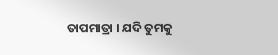ତାପମାତ୍ରା । ଯଦି ତୁମକୁ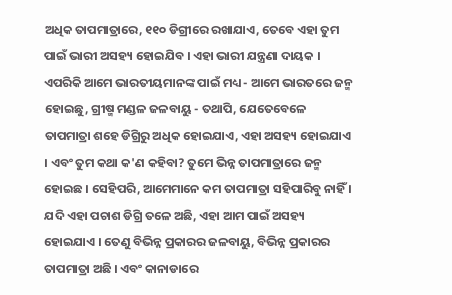ଅଧିକ ତାପମାତ୍ରାରେ, ୧୧୦ ଡିଗ୍ରୀରେ ରଖାଯାଏ, ତେବେ ଏହା ତୁମ ପାଇଁ ଭାରୀ ଅସହ୍ୟ ହୋଇଯିବ । ଏହା ଭାରୀ ଯନ୍ତ୍ରଣା ଦାୟକ । ଏପରିକି ଆମେ ଭାରତୀୟମାନଙ୍କ ପାଇଁ ମଧ୍ୟ - ଆମେ ଭାରତରେ ଜନ୍ମ ହୋଇଛୁ, ଗ୍ରୀଷ୍ମ ମଣ୍ଡଳ ଜଳବାୟୁ - ତଥାପି, ଯେତେବେଳେ ତାପମାତ୍ରା ଶହେ ଡିଗ୍ରିରୁ ଅଧିକ ହୋଇଯାଏ, ଏହା ଅସହ୍ୟ ହୋଇଯାଏ । ଏବଂ ତୁମ କଥା କ'ଣ କହିବା? ତୁମେ ଭିନ୍ନ ତାପମାତ୍ରାରେ ଜନ୍ମ ହୋଇଛ । ସେହିପରି, ଆମେମାନେ କମ ତାପମାତ୍ରା ସହିପାରିବୁ ନାହିଁ । ଯଦି ଏହା ପଚାଶ ଡିଗ୍ରି ତଳେ ଅଛି, ଏହା ଆମ ପାଇଁ ଅସହ୍ୟ ହୋଇଯାଏ । ତେଣୁ ବିଭିନ୍ନ ପ୍ରକାରର ଜଳବାୟୁ, ବିଭିନ୍ନ ପ୍ରକାରର ତାପମାତ୍ରା ଅଛି । ଏବଂ କାନାଡାରେ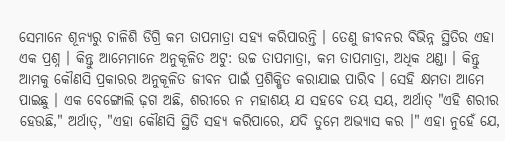ସେମାନେ ଶୂନ୍ୟରୁ ଚାଳିଶି ଡିଗ୍ରି କମ ତାପମାତ୍ରା ସହ୍ୟ କରିପାରନ୍ତି । ତେଣୁ ଜୀବନର ବିଭିନ୍ନ ସ୍ଥିତିର ଏହା ଏକ ପ୍ରଶ୍ନ । କିନ୍ତୁ ଆମେମାନେ ଅନୁକୂଳିତ ଅଟୁ: ଉଚ୍ଚ ତାପମାତ୍ରା, କମ ତାପମାତ୍ରା, ଅଧିକ ଥଣ୍ଡା । କିନ୍ତୁ ଆମକୁ କୌଣସି ପ୍ରକାରର ଅନୁକୂଳିତ ଜୀବନ ପାଇଁ ପ୍ରଶିକ୍ଷିତ କରାଯାଇ ପାରିବ । ସେହି କ୍ଷମତା ଆମେ ପାଇଛୁ । ଏକ ବେଙ୍ଗୋଲି ଢ଼ଗ ଅଛି, ଶରୀରେ ନ ମହାଶୟ ଯ ସହବେ ତୟ ସୟ, ଅର୍ଥାତ୍ "ଏହି ଶରୀର ହେଉଛି," ଅର୍ଥାତ୍, "ଏହା କୌଣସି ସ୍ଥିତି ସହ୍ୟ କରିପାରେ, ଯଦି ତୁମେ ଅଭ୍ୟାସ କର ।" ଏହା ନୁହେଁ ଯେ,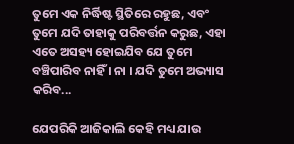ତୁମେ ଏକ ନିର୍ଦ୍ଧିଷ୍ଟ ସ୍ଥିତିରେ ରହୁଛ, ଏବଂ ତୁମେ ଯଦି ତାହାକୁ ପରିବର୍ତ୍ତନ କରୁଛ, ଏହା ଏତେ ଅସହ୍ୟ ହୋଇଯିବ ଯେ ତୁମେ ବଞ୍ଚିପାରିବ ନାହିଁ । ନା । ଯଦି ତୁମେ ଅଭ୍ୟାସ କରିବ...

ଯେପରିକି ଆଜିକାଲି କେହି ମଧ୍ୟ ଯାଉ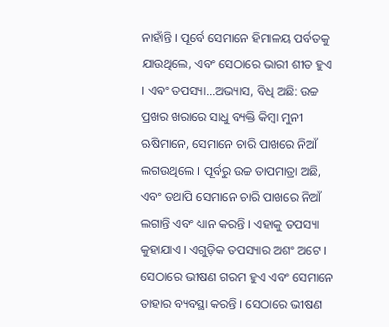ନାହାଁନ୍ତି । ପୂର୍ବେ ସେମାନେ ହିମାଳୟ ପର୍ବତକୁ ଯାଉଥିଲେ, ଏବଂ ସେଠାରେ ଭାରୀ ଶୀତ ହୁଏ । ଏଵଂ ତପସ୍ୟା...ଅଭ୍ୟାସ, ବିଧି ଅଛି: ଉଚ୍ଚ ପ୍ରଖର ଖରାରେ ସାଧୁ ବ୍ୟକ୍ତି କିମ୍ଵା ମୁନୀ ଋଷିମାନେ, ସେମାନେ ଚାରି ପାଖରେ ନିଆଁ ଲଗଉଥିଲେ । ପୂର୍ବରୁ ଉଚ୍ଚ ତାପମାତ୍ରା ଅଛି, ଏବଂ ତଥାପି ସେମାନେ ଚାରି ପାଖରେ ନିଆଁ ଲଗାନ୍ତି ଏବଂ ଧ୍ୟାନ କରନ୍ତି । ଏହାକୁ ତପସ୍ୟା କୁହାଯାଏ । ଏଗୁଡ଼ିକ ତପସ୍ୟାର ଅଶଂ ଅଟେ । ସେଠାରେ ଭୀଷଣ ଗରମ ହୁଏ ଏବଂ ସେମାନେ ତାହାର ବ୍ୟବସ୍ଥା କରନ୍ତି । ସେଠାରେ ଭୀଷଣ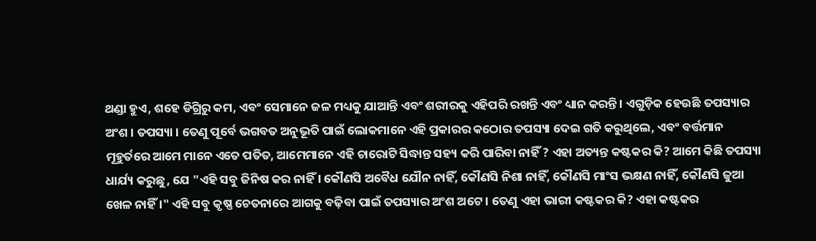ଥଣ୍ଡା ହୁଏ, ଶହେ ଡିଗ୍ରିରୁ କମ, ଏବଂ ସେମାନେ ଜଳ ମଧ୍ୟକୁ ଯାଆନ୍ତି ଏବଂ ଶରୀରକୁ ଏହିପରି ରଖନ୍ତି ଏବଂ ଧ୍ୟାନ କରନ୍ତି । ଏଗୁଡ଼ିକ ହେଉଛି ତପସ୍ୟାର ଅଂଶ । ତପସ୍ୟା । ତେଣୁ ପୂର୍ବେ ଭଗବତ ଅନୁଭୂତି ପାଇଁ ଲୋକମାନେ ଏହି ପ୍ରକାରର କଠୋର ତପସ୍ୟା ଦେଇ ଗତି କରୁଥିଲେ, ଏବଂ ବର୍ତ୍ତମାନ ମୂହୁର୍ତରେ ଆମେ ମାନେ ଏତେ ପତିତ, ଆମେମାନେ ଏହି ଚାରୋଟି ସିଦ୍ଧାନ୍ତ ସହ୍ୟ କରି ପାରିବା ନାହିଁ ? ଏହା ଅତ୍ୟନ୍ତ କଷ୍ଟକର କି? ଆମେ କିଛି ତପସ୍ୟା ଧାର୍ଯ୍ୟ କରୁଛୁ, ଯେ "ଏହି ସବୁ ଜିନିଷ କର ନାହିଁ । କୌଣସି ଅବୈଧ ଯୌନ ନାହିଁ, କୌଣସି ନିଶା ନାହିଁ, କୌଣସି ମାଂସ ଭକ୍ଷଣ ନାହିଁ, କୌଣସି ଜୁଆ ଖେଳ ନାହିଁ ।" ଏହି ସବୁ କୃଷ୍ଣ ଚେତନାରେ ଆଗକୁ ବଢ଼ିବା ପାଇଁ ତପସ୍ୟାର ଅଂଶ ଅଟେ । ତେଣୁ ଏହା ଭାରୀ କଷ୍ଟକର କି? ଏହା କଷ୍ଟକର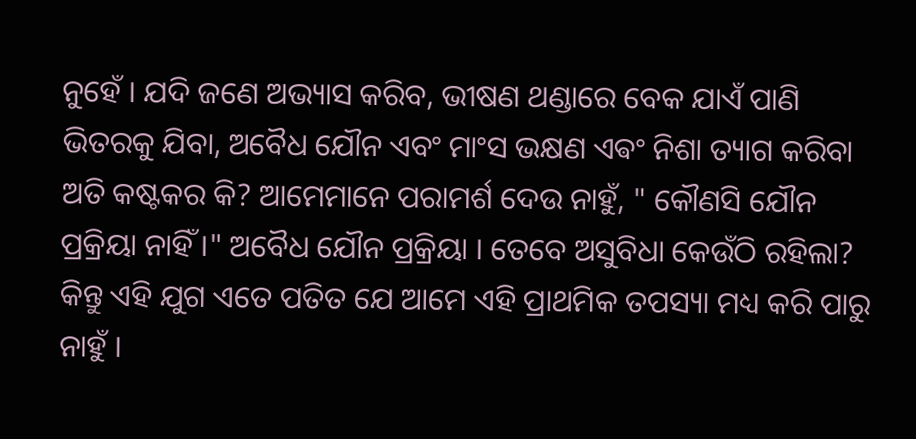ନୁହେଁ । ଯଦି ଜଣେ ଅଭ୍ୟାସ କରିବ, ଭୀଷଣ ଥଣ୍ଡାରେ ବେକ ଯାଏଁ ପାଣି ଭିତରକୁ ଯିବା, ଅବୈଧ ଯୌନ ଏବଂ ମାଂସ ଭକ୍ଷଣ ଏଵଂ ନିଶା ତ୍ୟାଗ କରିବା ଅତି କଷ୍ଟକର କି? ଆମେମାନେ ପରାମର୍ଶ ଦେଉ ନାହୁଁ, " କୌଣସି ଯୌନ ପ୍ରକ୍ରିୟା ନାହିଁ ।" ଅବୈଧ ଯୌନ ପ୍ରକ୍ରିୟା । ତେବେ ଅସୁବିଧା କେଉଁଠି ରହିଲା? କିନ୍ତୁ ଏହି ଯୁଗ ଏତେ ପତିତ ଯେ ଆମେ ଏହି ପ୍ରାଥମିକ ତପସ୍ୟା ମଧ୍ୟ କରି ପାରୁ ନାହୁଁ ।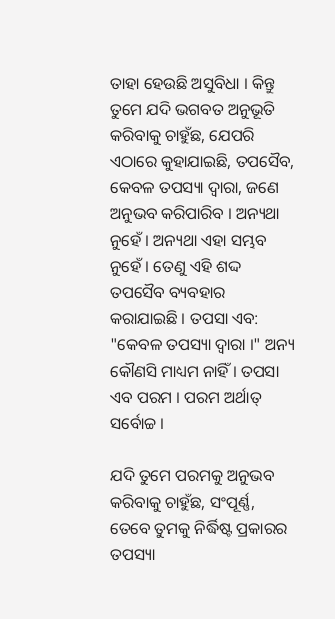ତାହା ହେଉଛି ଅସୁବିଧା । କିନ୍ତୁ ତୁମେ ଯଦି ଭଗବତ ଅନୁଭୂତି କରିବାକୁ ଚାହୁଁଛ, ଯେପରି ଏଠାରେ କୁହାଯାଇଛି, ତପସୈବ, କେବଳ ତପସ୍ୟା ଦ୍ଵାରା, ଜଣେ ଅନୁଭବ କରିପାରିବ । ଅନ୍ୟଥା ନୁହେଁ । ଅନ୍ୟଥା ଏହା ସମ୍ଭବ ନୁହେଁ । ତେଣୁ ଏହି ଶଦ୍ଦ ତପସୈବ ବ୍ୟବହାର କରାଯାଇଛି । ତପସା ଏବ: "କେବଳ ତପସ୍ୟା ଦ୍ଵାରା ।" ଅନ୍ୟ କୌଣସି ମାଧ୍ୟମ ନାହିଁ । ତପସା ଏବ ପରମ । ପରମ ଅର୍ଥାତ୍ ସର୍ବୋଚ୍ଚ ।

ଯଦି ତୁମେ ପରମକୁ ଅନୁଭବ କରିବାକୁ ଚାହୁଁଛ, ସଂପୂର୍ଣ୍ଣ, ତେବେ ତୁମକୁ ନିର୍ଦ୍ଧିଷ୍ଟ ପ୍ରକାରର ତପସ୍ୟା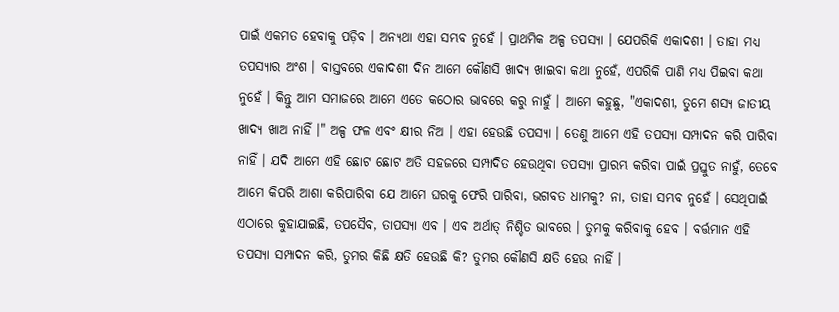ପାଇଁ ଏକମତ ହେବାକୁ ପଡ଼ିବ । ଅନ୍ୟଥା ଏହା ସମ୍ଭବ ନୁହେଁ । ପ୍ରାଥମିକ ଅଳ୍ପ ତପସ୍ୟା । ଯେପରିକି ଏକାଦଶୀ । ତାହା ମଧ୍ୟ ତପସ୍ୟାର ଅଂଶ । ବାସ୍ତବରେ ଏକାଦଶୀ ଦିନ ଆମେ କୌଣସି ଖାଦ୍ୟ ଖାଇବା କଥା ନୁହେଁ, ଏପରିକି ପାଣି ମଧ୍ୟ ପିଇବା କଥା ନୁହେଁ । କିନ୍ତୁ ଆମ ସମାଜରେ ଆମେ ଏତେ କଠୋର ଭାବରେ କରୁ ନାହୁଁ । ଆମେ କହୁଛୁ, "ଏକାଦଶୀ, ତୁମେ ଶସ୍ୟ ଜାତୀୟ ଖାଦ୍ୟ ଖାଅ ନାହିଁ ।" ଅଳ୍ପ ଫଳ ଏବଂ କ୍ଷୀର ନିଅ । ଏହା ହେଉଛି ତପସ୍ୟା । ତେଣୁ ଆମେ ଏହି ତପସ୍ୟା ସମ୍ପାଦନ କରି ପାରିବା ନାହିଁ । ଯଦି ଆମେ ଏହି ଛୋଟ ଛୋଟ ଅତି ସହଜରେ ସମ୍ପାଦିତ ହେଉଥିବା ତପସ୍ୟା ପ୍ରାରମ୍ଭ କରିବା ପାଇଁ ପ୍ରସ୍ତୁତ ନାହୁଁ, ତେବେ ଆମେ କିପରି ଆଶା କରିପାରିବା ଯେ ଆମେ ଘରକୁ ଫେରି ପାରିବା, ଭଗବତ ଧାମକୁ? ନା, ତାହା ସମ୍ଭବ ନୁହେଁ । ସେଥିପାଇଁ ଏଠାରେ କୁହାଯାଇଛି, ତପସୈବ, ତାପସ୍ୟା ଏବ । ଏବ ଅର୍ଥାତ୍ ନିଶ୍ଚିତ ଭାବରେ । ତୁମକୁ କରିବାକୁ ହେବ । ବର୍ତ୍ତମାନ ଏହି ତପସ୍ୟା ସମ୍ପାଦନ କରି, ତୁମର କିଛି କ୍ଷତି ହେଉଛି କି? ତୁମର କୌଣସି କ୍ଷତି ହେଉ ନାହିଁ ।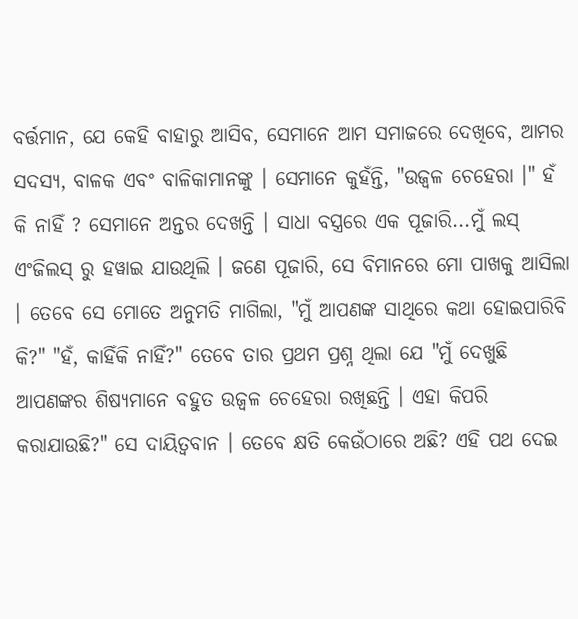ବର୍ତ୍ତମାନ, ଯେ କେହି ବାହାରୁ ଆସିବ, ସେମାନେ ଆମ ସମାଜରେ ଦେଖିବେ, ଆମର ସଦସ୍ୟ, ବାଳକ ଏବଂ ବାଳିକାମାନଙ୍କୁ । ସେମାନେ କୁହଁନ୍ତି, "ଉଜ୍ଵଳ ଚେହେରା ।" ହଁ କି ନାହିଁ ? ସେମାନେ ଅନ୍ତର ଦେଖନ୍ତି । ସାଧା ବସ୍ତ୍ରରେ ଏକ ପୂଜାରି...ମୁଁ ଲସ୍ ଏଂଜିଲସ୍ ରୁ ହୱାଇ ଯାଉଥିଲି । ଜଣେ ପୂଜାରି, ସେ ବିମାନରେ ମୋ ପାଖକୁ ଆସିଲା । ତେବେ ସେ ମୋତେ ଅନୁମତି ମାଗିଲା, "ମୁଁ ଆପଣଙ୍କ ସାଥିରେ କଥା ହୋଇପାରିବି କି?" "ହଁ, କାହିଁକି ନାହିଁ?" ତେବେ ତାର ପ୍ରଥମ ପ୍ରଶ୍ନ ଥିଲା ଯେ "ମୁଁ ଦେଖୁଛି ଆପଣଙ୍କର ଶିଷ୍ୟମାନେ ବହୁତ ଉଜ୍ଵଳ ଚେହେରା ରଖିଛନ୍ତି । ଏହା କିପରି କରାଯାଉଛି?" ସେ ଦାୟିତ୍ଵବାନ । ତେବେ କ୍ଷତି କେଉଁଠାରେ ଅଛି? ଏହି ପଥ ଦେଇ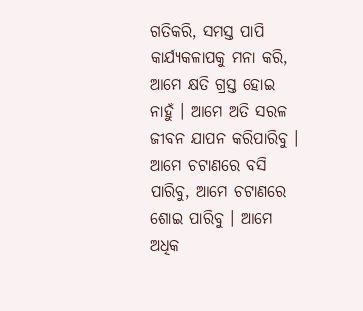ଗତିକରି, ସମସ୍ତ ପାପି କାର୍ଯ୍ୟକଳାପକୁ ମନା କରି, ଆମେ କ୍ଷତି ଗ୍ରସ୍ତ ହୋଇ ନାହୁଁ । ଆମେ ଅତି ସରଳ ଜୀବନ ଯାପନ କରିପାରିବୁ । ଆମେ ଚଟାଣରେ ବସି ପାରିବୁ, ଆମେ ଚଟାଣରେ ଶୋଇ ପାରିବୁ । ଆମେ ଅଧିକ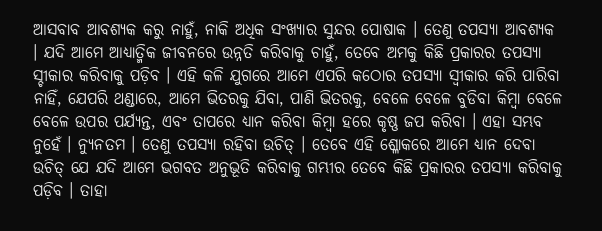ଆସବାବ ଆବଶ୍ୟକ କରୁ ନାହୁଁ, ନାକି ଅଧିକ ସଂଖ୍ୟାର ସୁନ୍ଦର ପୋଷାକ । ତେଣୁ ତପସ୍ୟା ଆବଶ୍ୟକ । ଯଦି ଆମେ ଆଧ୍ୟାତ୍ମିକ ଜୀବନରେ ଉନ୍ନତି କରିବାକୁ ଚାହୁଁ, ତେବେ ଅମକୁ କିଛି ପ୍ରକାରର ତପସ୍ୟା ସ୍ଚୀକାର କରିବାକୁ ପଡ଼ିବ । ଏହି କଳି ଯୁଗରେ ଆମେ ଏପରି କଠୋର ତପସ୍ୟା ସ୍ଵୀକାର କରି ପାରିବା ନାହିଁ, ଯେପରି ଥଣ୍ଡାରେ, ଆମେ ଭିତରକୁ ଯିବା, ପାଣି ଭିତରକୁ, ବେଳେ ବେଳେ ବୁଡିବା କିମ୍ଵା ବେଳେ ବେଳେ ଉପର ପର୍ଯ୍ୟନ୍ତ, ଏବଂ ତାପରେ ଧ୍ୟାନ କରିବା କିମ୍ଵା ହରେ କୃଷ୍ଣ ଜପ କରିବା । ଏହା ସମ୍ଭବ ନୁହେଁ । ନ୍ୟୁନତମ । ତେଣୁ ତପସ୍ୟା ରହିବା ଉଚିତ୍ । ତେବେ ଏହି ଶ୍ଳୋକରେ ଆମେ ଧ୍ୟାନ ଦେବା ଉଚିତ୍ ଯେ ଯଦି ଆମେ ଭଗବତ ଅନୁଭୂତି କରିବାକୁ ଗମ୍ଭୀର ତେବେ କିଛି ପ୍ରକାରର ତପସ୍ୟା କରିବାକୁ ପଡ଼ିବ । ତାହା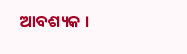ଆବଶ୍ୟକ ।